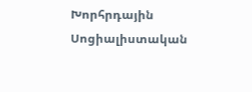Խորհրդային Սոցիալիստական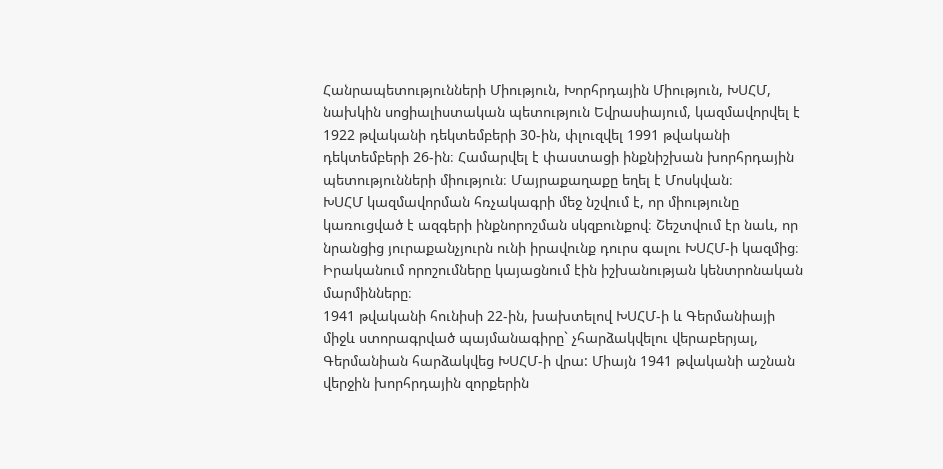Հանրապետությունների Միություն, Խորհրդային Միություն, ԽՍՀՄ, նախկին սոցիալիստական պետություն Եվրասիայում, կազմավորվել է 1922 թվականի դեկտեմբերի 30-ին, փլուզվել 1991 թվականի դեկտեմբերի 26-ին։ Համարվել է փաստացի ինքնիշխան խորհրդային պետությունների միություն։ Մայրաքաղաքը եղել է Մոսկվան։
ԽՍՀՄ կազմավորման հռչակագրի մեջ նշվում է, որ միությունը կառուցված է ազգերի ինքնորոշման սկզբունքով։ Շեշտվում էր նաև, որ նրանցից յուրաքանչյուրն ունի իրավունք դուրս գալու ԽՍՀՄ-ի կազմից։ Իրականում որոշումները կայացնում էին իշխանության կենտրոնական մարմինները։
1941 թվականի հունիսի 22-ին, խախտելով ԽՍՀՄ-ի և Գերմանիայի միջև ստորագրված պայմանագիրը` չհարձակվելու վերաբերյալ, Գերմանիան հարձակվեց ԽՍՀՄ-ի վրա: Միայն 1941 թվականի աշնան վերջին խորհրդային զորքերին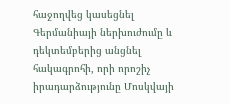հաջողվեց կասեցնել Գերմանիայի ներխուժումը և դեկտեմբերից անցնել հակագրոհի, որի որոշիչ իրադարձությունը Մոսկվայի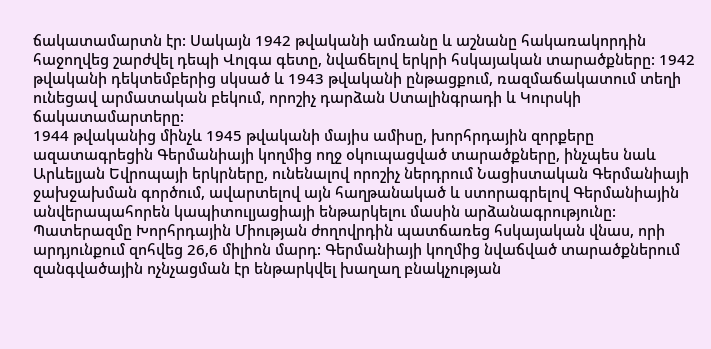ճակատամարտն էր: Սակայն 1942 թվականի ամռանը և աշնանը հակառակորդին հաջողվեց շարժվել դեպի Վոլգա գետը, նվաճելով երկրի հսկայական տարածքները: 1942 թվականի դեկտեմբերից սկսած և 1943 թվականի ընթացքում, ռազմաճակատում տեղի ունեցավ արմատական բեկում, որոշիչ դարձան Ստալինգրադի և Կուրսկի ճակատամարտերը:
1944 թվականից մինչև 1945 թվականի մայիս ամիսը, խորհրդային զորքերը ազատագրեցին Գերմանիայի կողմից ողջ օկուպացված տարածքները, ինչպես նաև Արևելյան Եվրոպայի երկրները, ունենալով որոշիչ ներդրում Նացիստական Գերմանիայի ջախջախման գործում, ավարտելով այն հաղթանակած և ստորագրելով Գերմանիային անվերապահորեն կապիտուլյացիայի ենթարկելու մասին արձանագրությունը:
Պատերազմը Խորհրդային Միության ժողովրդին պատճառեց հսկայական վնաս, որի արդյունքում զոհվեց 26,6 միլիոն մարդ: Գերմանիայի կողմից նվաճված տարածքներում զանգվածային ոչնչացման էր ենթարկվել խաղաղ բնակչության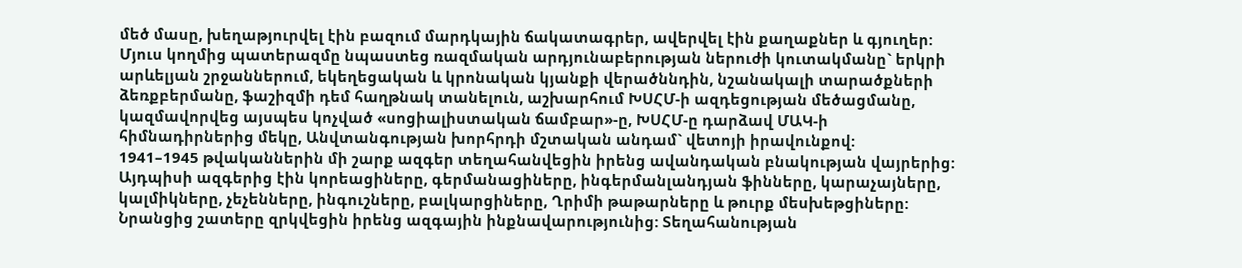մեծ մասը, խեղաթյուրվել էին բազում մարդկային ճակատագրեր, ավերվել էին քաղաքներ և գյուղեր: Մյուս կողմից պատերազմը նպաստեց ռազմական արդյունաբերության ներուժի կուտակմանը` երկրի արևելյան շրջաններում, եկեղեցական և կրոնական կյանքի վերածննդին, նշանակալի տարածքների ձեռքբերմանը, ֆաշիզմի դեմ հաղթնակ տանելուն, աշխարհում ԽՍՀՄ-ի ազդեցության մեծացմանը, կազմավորվեց այսպես կոչված «սոցիալիստական ճամբար»-ը, ԽՍՀՄ-ը դարձավ ՄԱԿ-ի հիմնադիրներից մեկը, Անվտանգության խորհրդի մշտական անդամ` վետոյի իրավունքով:
1941–1945 թվականներին մի շարք ազգեր տեղահանվեցին իրենց ավանդական բնակության վայրերից: Այդպիսի ազգերից էին կորեացիները, գերմանացիները, ինգերմանլանդյան ֆինները, կարաչայները, կալմիկները, չեչենները, ինգուշները, բալկարցիները, Ղրիմի թաթարները և թուրք մեսխեթցիները: Նրանցից շատերը զրկվեցին իրենց ազգային ինքնավարությունից: Տեղահանության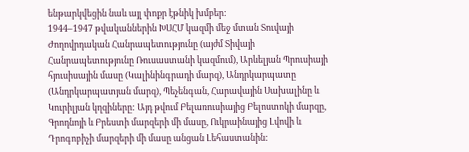ենթարկվեցին նաև այլ փոքր էթնիկ խմբեր:
1944–1947 թվականներին ԽՍՀՄ կազմի մեջ մտան Տուվայի Ժողովրդական Հանրապետությունը (այժմ Տիվայի Հանրապետությունը Ռուսաստանի կազմում), Արևելյան Պրուսիայի հյուսիսային մասը (Կալինինգրադի մարզ), Անդրկարպատը (Անդրկարպատյան մարզ), Պեչենգան, Հարավային Սախալինը և Կուրիլյան կղզիները: Այդ թվում Բելառուսիայից Բելոստոկի մարզը, Գրոդնոյի և Բրեստի մարզերի մի մասը, Ուկրաինայից Լվովի և Դրոգոբիչի մարզերի մի մասը անցան Լեհաստանին: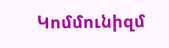Կոմմունիզմ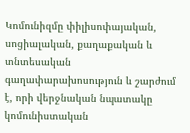Կոմունիզմը փիլիսոփայական, սոցիալական, քաղաքական և տնտեսական գաղափարախոսություն և շարժում է, որի վերջնական նպատակը կոմունիստական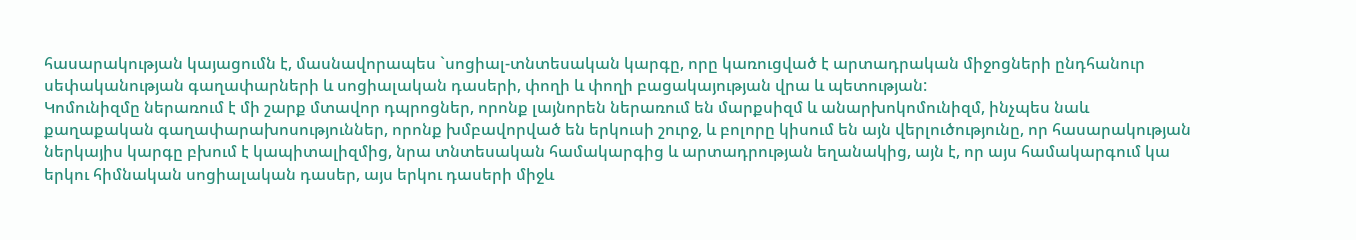հասարակության կայացումն է, մասնավորապես `սոցիալ-տնտեսական կարգը, որը կառուցված է արտադրական միջոցների ընդհանուր սեփականության գաղափարների և սոցիալական դասերի, փողի և փողի բացակայության վրա և պետության:
Կոմունիզմը ներառում է մի շարք մտավոր դպրոցներ, որոնք լայնորեն ներառում են մարքսիզմ և անարխոկոմունիզմ, ինչպես նաև քաղաքական գաղափարախոսություններ, որոնք խմբավորված են երկուսի շուրջ, և բոլորը կիսում են այն վերլուծությունը, որ հասարակության ներկայիս կարգը բխում է կապիտալիզմից, նրա տնտեսական համակարգից և արտադրության եղանակից, այն է, որ այս համակարգում կա երկու հիմնական սոցիալական դասեր, այս երկու դասերի միջև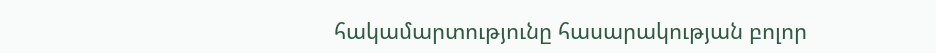հակամարտությունը հասարակության բոլոր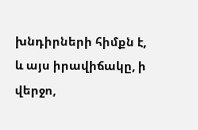խնդիրների հիմքն է, և այս իրավիճակը, ի վերջո,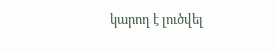կարող է լուծվել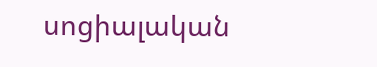սոցիալական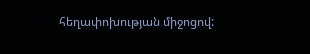հեղափոխության միջոցով: